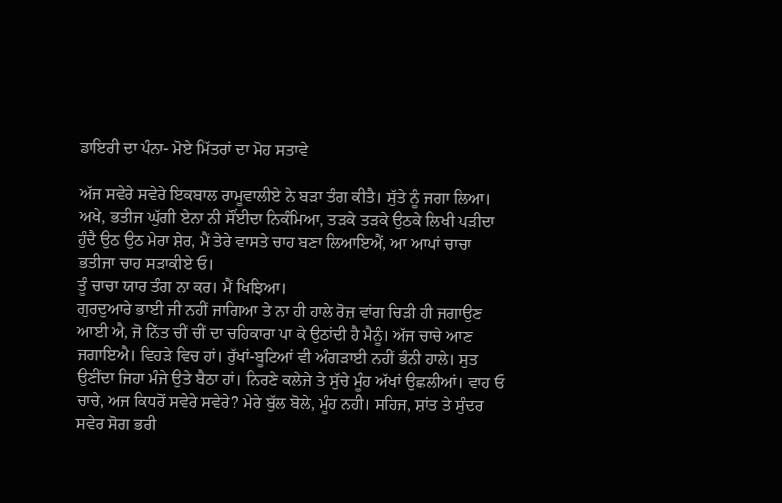ਡਾਇਰੀ ਦਾ ਪੰਨਾ- ਮੋਏ ਮਿੱਤਰਾਂ ਦਾ ਮੋਹ ਸਤਾਵੇ

ਅੱਜ ਸਵੇਰੇ ਸਵੇਰੇ ਇਕਬਾਲ ਰਾਮੂਵਾਲੀਏ ਨੇ ਬੜਾ ਤੰਗ ਕੀਤੈ। ਸੁੱਤੇ ਨੂੰ ਜਗਾ ਲਿਆ। ਅਖੇ, ਭਤੀਜ ਘੁੱਗੀ ਏਨਾ ਨੀ ਸੌਂਈਦਾ ਨਿਕੰਮਿਆ, ਤੜਕੇ ਤੜਕੇ ਉਠਕੇ ਲਿਖੀ ਪੜੀਦਾ ਹੁੰਦੈ ਉਠ ਉਠ ਮੇਰਾ ਸ਼ੇਰ, ਮੈਂ ਤੇਰੇ ਵਾਸਤੇ ਚਾਹ ਬਣਾ ਲਿਆਇਐਂ, ਆ ਆਪਾਂ ਚਾਚਾ ਭਤੀਜਾ ਚਾਹ ਸੜਾਕੀਏ ਓ।
ਤੂੰ ਚਾਚਾ ਯਾਰ ਤੰਗ ਨਾ ਕਰ। ਮੈਂ ਖਿਝਿਆ।
ਗੁਰਦੁਆਰੇ ਭਾਈ ਜੀ ਨਹੀਂ ਜਾਗਿਆ ਤੇ ਨਾ ਹੀ ਹਾਲੇ ਰੋਜ਼ ਵਾਂਗ ਚਿੜੀ ਹੀ ਜਗਾਉਣ ਆਈ ਐ, ਜੋ ਨਿੱਤ ਚੀਂ ਚੀਂ ਦਾ ਚਹਿਕਾਰਾ ਪਾ ਕੇ ਉਠਾਂਦੀ ਹੈ ਮੈਨੂੰ। ਅੱਜ ਚਾਚੇ ਆਣ ਜਗਾਇਐ। ਵਿਹੜੇ ਵਿਚ ਹਾਂ। ਰੁੱਖਾਂ-ਬੂਟਿਆਂ ਵੀ ਅੰਗੜਾਈ ਨਹੀਂ ਭੰਨੀ ਹਾਲੇ। ਸੁਤ ਉਣੀਂਦਾ ਜਿਹਾ ਮੰਜੇ ਉਤੇ ਬੈਠਾ ਹਾਂ। ਨਿਰਣੇ ਕਲੇਜੇ ਤੇ ਸੁੱਚੇ ਮੂੰਹ ਅੱਖਾਂ ਉਛਲੀਆਂ। ਵਾਹ ਓ ਚਾਚੇ, ਅਜ ਕਿਧਰੋਂ ਸਵੇਰੇ ਸਵੇਰੇ? ਮੇਰੇ ਬੁੱਲ ਬੋਲੇ, ਮੂੰਹ ਨਹੀ। ਸਹਿਜ, ਸ਼ਾਂਤ ਤੇ ਸੁੰਦਰ ਸਵੇਰ ਸੋਗ ਭਰੀ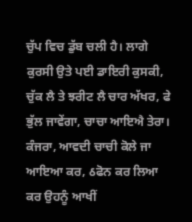ਚੁੱਪ ਵਿਚ ਡੁੱਬ ਚਲੀ ਹੈ। ਲਾਗੇ ਕੁਰਸੀ ਉਤੇ ਪਈ ਡਾਇਰੀ ਕੁਸਕੀ, ਚੁੱਕ ਲੈ ਤੇ ਝਰੀਟ ਲੈ ਚਾਰ ਅੱਖਰ, ਫੇ ਭੁੱਲ ਜਾਵੇਂਗਾ, ਚਾਚਾ ਆਇਐ ਤੇਰਾ।
ਕੰਜਰਾ, ਆਵਦੀ ਚਾਚੀ ਕੋਲੇ ਜਾ ਆਇਆ ਕਰ, ઠਫੋਨ ਕਰ ਲਿਆ ਕਰ ਉਹਨੂੰ ਆਖੀਂ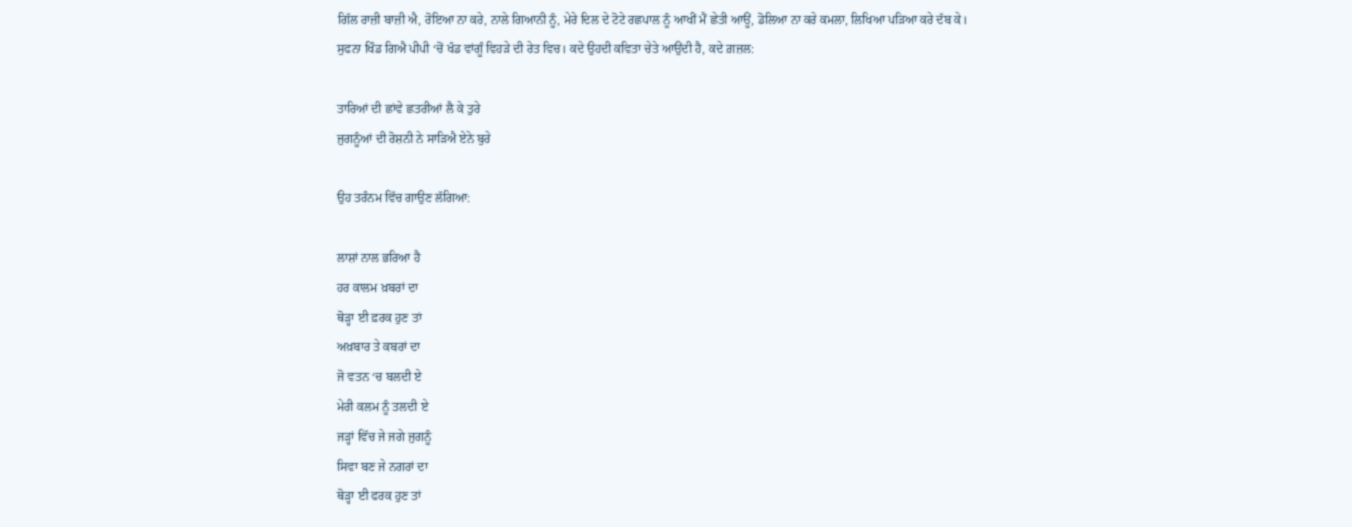ਗਿੱਲ ਰਾਜ਼ੀ ਬਾਜ਼ੀ ਐ, ਰੋਇਆ ਨਾ ਕਰੇ, ਨਾਲੇ ਗਿਆਨੀ ਨੂੰ, ਮੇਰੇ ਦਿਲ ਦੇ ਟੋਟੇ ਰਛਪਾਲ ਨੂੰ ਆਖੀਂ ਮੈਂ ਛੇਤੀ ਆਊਂ, ਡੋਲਿਆ ਨਾ ਕਰੇ ਕਮਲਾ, ਲਿਖਿਆ ਪੜਿਆ ਕਰੇ ਦੱਬ ਕੇ।
ਸੁਫਨਾ ਖਿੰਡ ਗਿਐ ਪੀਪੀ ‘ਚੋਂ ਖੰਡ ਵਾਂਗੂੰ ਵਿਹੜੇ ਦੀ ਰੇਤ ਵਿਚ। ਕਦੇ ਉਹਦੀ ਕਵਿਤਾ ਚੇਤੇ ਆਉਂਦੀ ਹੈ, ਕਦੇ ਗ਼ਜ਼ਲ:

ਤਾਰਿਆਂ ਦੀ ਛਾਂਵੇ ਛਤਰੀਆਂ ਲੈ ਕੇ ਤੁਰੇ
ਜੁਗਨੂੰਆਂ ਦੀ ਰੋਸ਼ਨੀ ਨੇ ਸਾੜਿਐ ਏਨੇ ਬੁਰੇ

ਉਹ ਤਰੰਨਮ ਵਿੱਚ ਗਾਉਣ ਲੱਗਿਆ:

ਲਾਸ਼ਾਂ ਨਾਲ ਭਰਿਆ ਹੈ
ਹਰ ਕਾਲਮ ਖ਼ਬਰਾਂ ਦਾ
ਥੋੜ੍ਹਾ ਈ ਫ਼ਰਕ ਹੁਣ ਤਾਂ
ਅਖ਼ਬਾਰ ਤੇ ਕਬਰਾਂ ਦਾ
ਜੋ ਵਤਨ ‘ਚ ਬਲਦੀ ਏ
ਮੇਰੀ ਕਲਮ ਨੂੰ ਤਲਦੀ ਏ
ਜੜ੍ਹਾਂ ਵਿੱਚ ਜੇ ਜਗੇ ਜੁਗਨੂੰ
ਸਿਵਾ ਬਣ ਜੇ ਨਗਰਾਂ ਦਾ
ਥੋੜ੍ਹਾ ਈ ਫਰਕ ਹੁਣ ਤਾਂ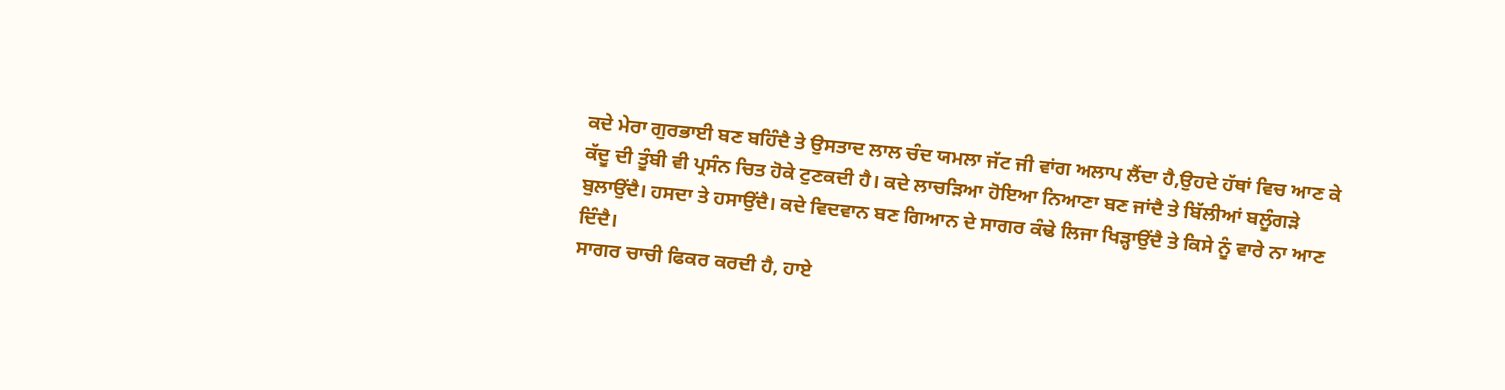ਕਦੇ ਮੇਰਾ ਗੁਰਭਾਈ ਬਣ ਬਹਿੰਦੈ ਤੇ ਉਸਤਾਦ ਲਾਲ ਚੰਦ ਯਮਲਾ ਜੱਟ ਜੀ ਵਾਂਗ ਅਲਾਪ ਲੈਂਦਾ ਹੈ,ਉਹਦੇ ਹੱਥਾਂ ਵਿਚ ਆਣ ਕੇ ਕੱਦੂ ਦੀ ਤੂੰਬੀ ਵੀ ਪ੍ਰਸੰਨ ਚਿਤ ਹੋਕੇ ਟੁਣਕਦੀ ਹੈ। ਕਦੇ ਲਾਚੜਿਆ ਹੋਇਆ ਨਿਆਣਾ ਬਣ ਜਾਂਦੈ ਤੇ ਬਿੱਲੀਆਂ ਬਲੂੰਗੜੇ ਬੁਲਾਉਂਦੈ। ਹਸਦਾ ਤੇ ਹਸਾਉਂਦੈ। ਕਦੇ ਵਿਦਵਾਨ ਬਣ ਗਿਆਨ ਦੇ ਸਾਗਰ ਕੰਢੇ ਲਿਜਾ ਖਿੜ੍ਹਾਉਂਦੈ ਤੇ ਕਿਸੇ ਨੂੰ ਵਾਰੇ ਨਾ ਆਣ ਦਿੰਦੈ।
ਸਾਗਰ ਚਾਚੀ ਫਿਕਰ ਕਰਦੀ ਹੈ, ਹਾਏ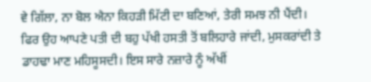ਵੇ ਗਿੱਲਾ, ਨਾ ਬੋਲ ਐਨਾ ਕਿਹੜੀ ਮਿੱਟੀ ਦਾ ਬਣਿਆਂ, ਤੇਰੀ ਸਮਝ ਨੀ ਪੈਂਦੀ। ਫਿਰ ਉਹ ਆਪਣੇ ਪਤੀ ਦੀ ਬਹੁ ਪੱਖੀ ਹਸਤੀ ਤੋਂ ਬਲਿਹਾਰੇ ਜਾਂਦੀ, ਮੁਸਕਰਾਂਦੀ ਤੇ ਡਾਹਢਾ ਮਾਣ ਮਹਿਸੂਸਦੀ। ਇਸ ਸਾਰੇ ਨਜ਼ਾਰੇ ਨੂੰ ਅੱਖੀਂ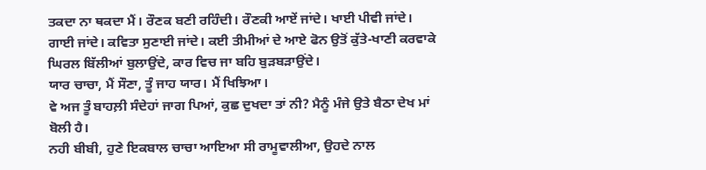ਤਕਦਾ ਨਾ ਥਕਦਾ ਮੈਂ। ਰੌਣਕ ਬਣੀ ਰਹਿੰਦੀ। ਰੌਣਕੀ ਆਏਂ ਜਾਂਦੇ। ਖਾਈ ਪੀਵੀ ਜਾਂਦੇ। ਗਾਈ ਜਾਂਦੇ। ਕਵਿਤਾ ਸੁਣਾਈ ਜਾਂਦੇ। ਕਈ ਤੀਮੀਆਂ ਦੇ ਆਏ ਫੋਨ ਉਤੋਂ ਕੁੱਤੇ-ਖਾਣੀ ਕਰਵਾਕੇ ਘਿਰਲ ਬਿੱਲੀਆਂ ਬੁਲਾਉਂਦੇ, ਕਾਰ ਵਿਚ ਜਾ ਬਹਿ ਬੁੜਬੜਾਉਂਦੇ।
ਯਾਰ ਚਾਚਾ, ਮੈਂ ਸੌਣਾ, ਤੂੰ ਜਾਹ ਯਾਰ। ਮੈਂ ਖਿਝਿਆ।
ਵੇ ਅਜ ਤੂੰ ਬਾਹਲ਼ੀ ਸੰਦੇਹਾਂ ਜਾਗ ਪਿਆਂ, ਕੁਛ ਦੁਖਦਾ ਤਾਂ ਨੀ? ਮੈਨੂੰ ਮੰਜੇ ਉਤੇ ਬੈਠਾ ਦੇਖ ਮਾਂ ਬੋਲੀ ਹੈ।
ਨਹੀ ਬੀਬੀ, ਹੁਣੇ ਇਕਬਾਲ ਚਾਚਾ ਆਇਆ ਸੀ ਰਾਮੂਵਾਲੀਆ, ਉਹਦੇ ਨਾਲ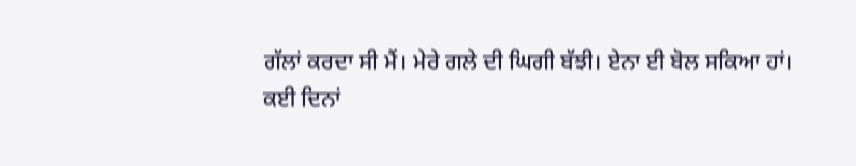ਗੱਲਾਂ ਕਰਦਾ ਸੀ ਮੈਂ। ਮੇਰੇ ਗਲੇ ਦੀ ਘਿਗੀ ਬੱਝੀ। ਏਨਾ ਈ ਬੋਲ ਸਕਿਆ ਹਾਂ।
ਕਈ ਦਿਨਾਂ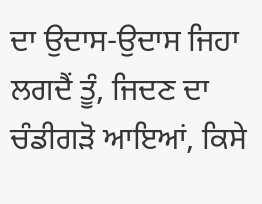ਦਾ ਉਦਾਸ-ਉਦਾਸ ਜਿਹਾ ਲਗਦੈਂ ਤੂੰ, ਜਿਦਣ ਦਾ ਚੰਡੀਗੜੋ ਆਇਆਂ, ਕਿਸੇ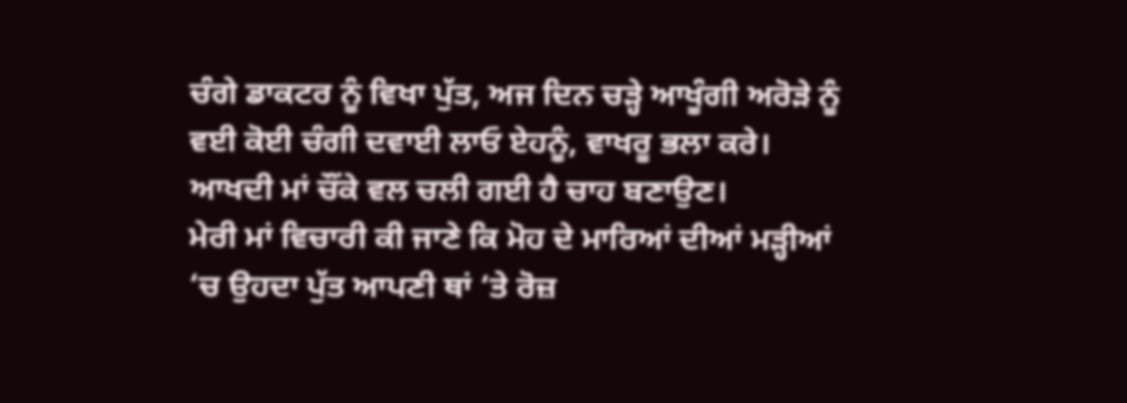ਚੰਗੇ ਡਾਕਟਰ ਨੂੰ ਵਿਖਾ ਪੁੱਤ, ਅਜ ਦਿਨ ਚੜ੍ਹੇ ਆਖੂੰਗੀ ਅਰੋੜੇ ਨੂੰ ਵਈ ਕੋਈ ਚੰਗੀ ਦਵਾਈ ਲਾਓ ਏਹਨੂੰ, ਵਾਖਰੂ ਭਲਾ ਕਰੇ। ਆਖਦੀ ਮਾਂ ਚੌਂਕੇ ਵਲ ਚਲੀ ਗਈ ਹੈ ਚਾਹ ਬਣਾਉਣ।
ਮੇਰੀ ਮਾਂ ਵਿਚਾਰੀ ਕੀ ਜਾਣੇ ਕਿ ਮੋਹ ਦੇ ਮਾਰਿਆਂ ਦੀਆਂ ਮੜ੍ਹੀਆਂ ‘ਚ ਉਹਦਾ ਪੁੱਤ ਆਪਣੀ ਥਾਂ ‘ਤੇ ਰੋਜ਼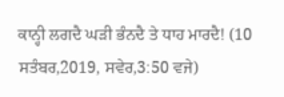ਕਾਨ੍ਹੀ ਲਗਦੈ ਘੜੀ ਭੰਨਦੈ ਤੇ ਧਾਹ ਮਾਰਦੈ! (10 ਸਤੰਬਰ,2019, ਸਵੇਰ,3:50 ਵਜੇ)